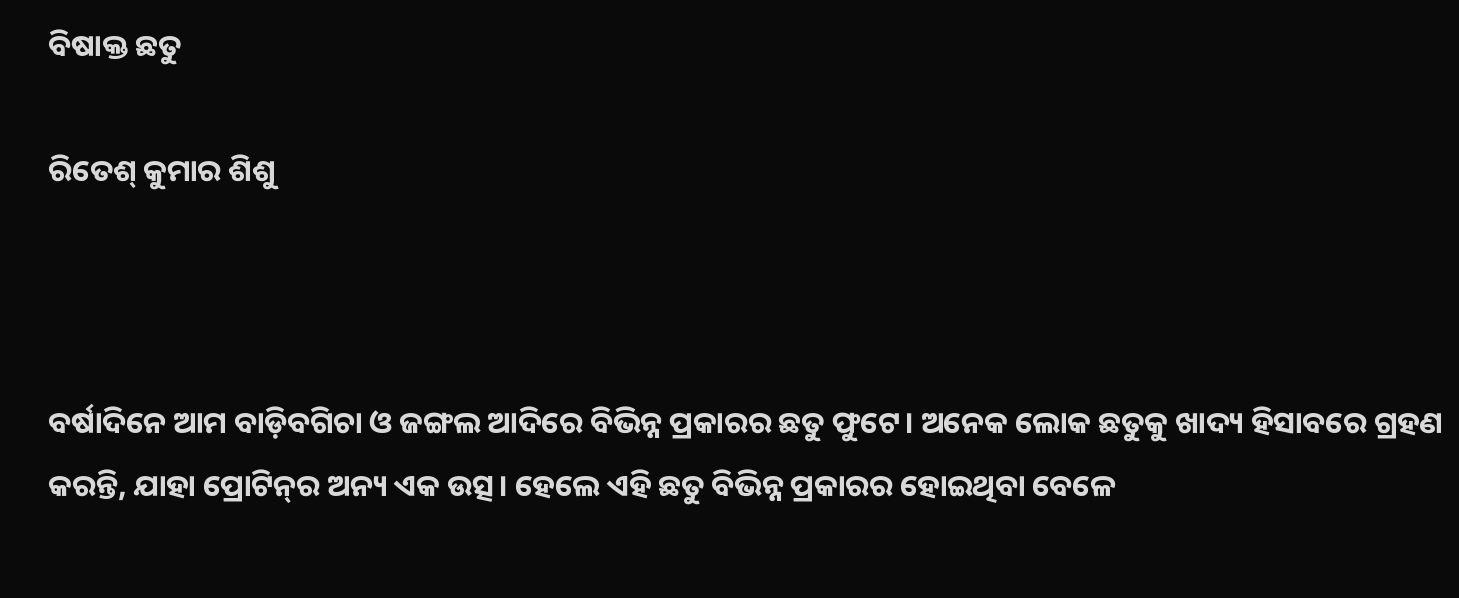ବିଷାକ୍ତ ଛତୁ

ରିତେଶ୍‌ କୁମାର ଶିଶୁ



ବର୍ଷାଦିନେ ଆମ ବାଡ଼ିବଗିଚା ଓ ଜଙ୍ଗଲ ଆଦିରେ ବିଭିନ୍ନ ପ୍ରକାରର ଛତୁ ଫୁଟେ। ଅନେକ ଲୋକ ଛତୁକୁ ଖାଦ୍ୟ ହିସାବରେ ଗ୍ରହଣ କରନ୍ତି, ଯାହା ପ୍ରୋଟିନ୍‌ର ଅନ୍ୟ ଏକ ଉତ୍ସ। ହେଲେ ଏହି ଛତୁ ବିଭିନ୍ନ ପ୍ରକାରର ହୋଇଥିବା ବେଳେ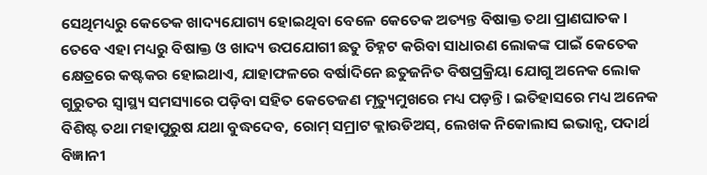ସେଥିମଧ୍ୟରୁ କେତେକ ଖାଦ୍ୟଯୋଗ୍ୟ ହୋଇଥିବା ବେଳେ କେତେକ ଅତ୍ୟନ୍ତ ବିଷାକ୍ତ ତଥା ପ୍ରାଣଘାତକ। ତେବେ ଏହା ମଧ୍ୟରୁ ବିଷାକ୍ତ ଓ ଖାଦ୍ୟ ଉପଯୋଗୀ ଛତୁ ଚିହ୍ନଟ କରିବା ସାଧାରଣ ଲୋକଙ୍କ ପାଇଁ କେତେକ କ୍ଷେତ୍ରରେ କଷ୍ଟକର ହୋଇଥାଏ, ଯାହାଫଳରେ ବର୍ଷାଦିନେ ଛତୁଜନିତ ବିଷପ୍ରକ୍ରିୟା ଯୋଗୁ ଅନେକ ଲୋକ ଗୁରୁତର ସ୍ବାସ୍ଥ୍ୟ ସମସ୍ୟାରେ ପଡ଼ିବା ସହିତ କେତେଜଣ ମୃତ୍ୟୁମୁଖରେ ମଧ୍ୟ ପଡ଼ନ୍ତି। ଇତିହାସରେ ମଧ୍ୟ ଅନେକ ବିଶିଷ୍ଟ ତଥା ମହାପୁରୁଷ ଯଥା ବୁଦ୍ଧଦେବ, ରୋମ୍‌ ସମ୍ରାଟ କ୍ଲାଉଡିଅସ୍‌, ଲେଖକ ନିକୋଲାସ ଇଭାନ୍ସ, ପଦାର୍ଥ ବିଜ୍ଞାନୀ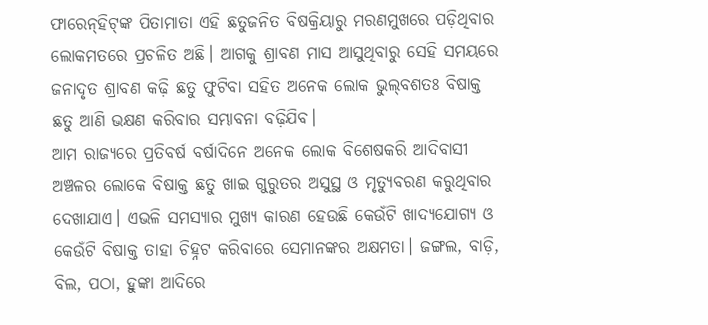ଫାରେନ୍‌ହିଟ୍‌ଙ୍କ ପିତାମାତା ଏହି ଛତୁଜନିତ ବିଷକ୍ରିୟାରୁ ମରଣମୁଖରେ ପଡ଼ିଥିବାର ଲୋକମତରେ ପ୍ରଚଳିତ ଅଛି। ଆଗକୁ ଶ୍ରାବଣ ମାସ ଆସୁଥିବାରୁ ସେହି ସମୟରେ ଜନାଦୃତ ଶ୍ରାବଣ କଢ଼ି ଛତୁ ଫୁଟିବା ସହିତ ଅନେକ ଲୋକ ଭୁଲ୍‌ବଶତଃ ବିଷାକ୍ତ ଛତୁ ଆଣି ଭକ୍ଷଣ କରିବାର ସମ୍ଭାବନା ବଢ଼ିଯିବ।
ଆମ ରାଜ୍ୟରେ ପ୍ରତିବର୍ଷ ବର୍ଷାଦିନେ ଅନେକ ଲୋକ ବିଶେଷକରି ଆଦିବାସୀ ଅଞ୍ଚଳର ଲୋକେ ବିଷାକ୍ତ ଛତୁ ଖାଇ ଗୁରୁତର ଅସୁସ୍ଥ ଓ ମୃତ୍ୟୁବରଣ କରୁଥିବାର ଦେଖାଯାଏ। ଏଭଳି ସମସ୍ୟାର ମୁଖ୍ୟ କାରଣ ହେଉଛି କେଉଁଟି ଖାଦ୍ୟଯୋଗ୍ୟ ଓ କେଉଁଟି ବିଷାକ୍ତ ତାହା ଚିହ୍ନଟ କରିବାରେ ସେମାନଙ୍କର ଅକ୍ଷମତା। ଜଙ୍ଗଲ, ବାଡ଼ି, ବିଲ, ପଠା, ହୁଙ୍କା ଆଦିରେ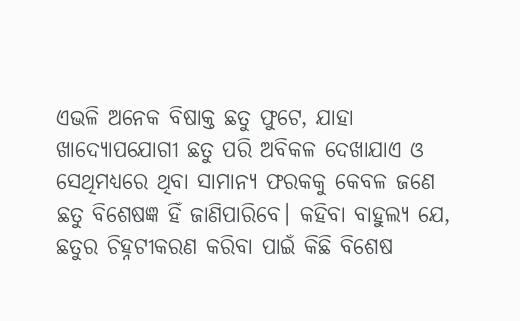ଏଭଳି ଅନେକ ବିଷାକ୍ତ ଛତୁ ଫୁଟେ, ଯାହା ଖାଦ୍ୟୋପଯୋଗୀ ଛତୁ ପରି ଅବିକଳ ଦେଖାଯାଏ ଓ ସେଥିମଧ୍ୟରେ ଥିବା ସାମାନ୍ୟ ଫରକକୁ କେବଳ ଜଣେ ଛତୁ ବିଶେଷଜ୍ଞ ହିଁ ଜାଣିପାରିବେ। କହିବା ବାହୁଲ୍ୟ ଯେ, ଛତୁର ଚିହ୍ନଟୀକରଣ କରିବା ପାଇଁ କିଛି ବିଶେଷ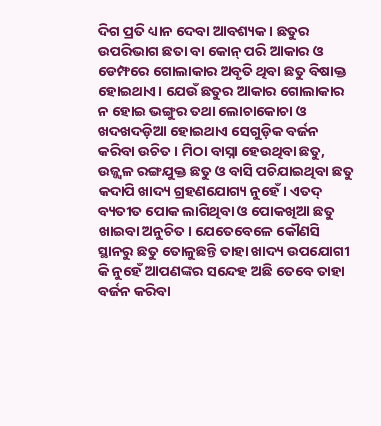ଦିଗ ପ୍ରତି ଧ୍ୟାନ ଦେବା ଆବଶ୍ୟକ। ଛତୁର ଉପରିଭାଗ ଛତା ବା କୋନ୍‌ ପରି ଆକାର ଓ ଡେମ୍ଫରେ ଗୋଲାକାର ଅବୃତି ଥିବା ଛତୁ ବିଷାକ୍ତ ହୋଇଥାଏ। ଯେଉଁ ଛତୁର ଆକାର ଗୋଲାକାର ନ ହୋଇ ଭଙ୍ଗୁର ତଥା ଲୋଚାକୋଚା ଓ ଖଦଖଦଡ଼ିଆ ହୋଇଥାଏ ସେଗୁଡ଼ିକ ବର୍ଜନ କରିବା ଉଚିତ। ମିଠା ବାସ୍ନା ହେଉଥିବା ଛତୁ, ଉଜ୍ଜ୍ୱଳ ରଙ୍ଗଯୁକ୍ତ ଛତୁ ଓ ବାସି ପଚିଯାଇଥିବା ଛତୁ କଦାପି ଖାଦ୍ୟ ଗ୍ରହଣଯୋଗ୍ୟ ନୁହେଁ। ଏତଦ୍‌ ବ୍ୟତୀତ ପୋକ ଲାଗିଥିବା ଓ ପୋକଖିଆ ଛତୁ ଖାଇବା ଅନୁଚିତ। ଯେତେବେଳେ କୌଣସି ସ୍ଥାନରୁ ଛତୁ ତୋଳୁଛନ୍ତି ତାହା ଖାଦ୍ୟ ଉପଯୋଗୀ କି ନୁହେଁ ଆପଣଙ୍କର ସନ୍ଦେହ ଅଛି ତେବେ ତାହା ବର୍ଜନ କରିବା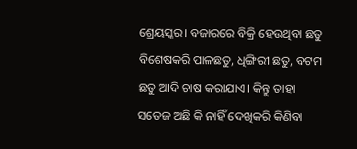ଶ୍ରେୟସ୍କର। ବଜାରରେ ବିକ୍ରି ହେଉଥିବା ଛତୁ ବିଶେଷକରି ପାଳଛତୁ, ଧିଙ୍ଗିରୀ ଛତୁ, ବଟମ ଛତୁ ଆଦି ଚାଷ କରାଯାଏ। କିନ୍ତୁ ତାହା ସତେଜ ଅଛି କି ନାହିଁ ଦେଖିକରି କିଣିବା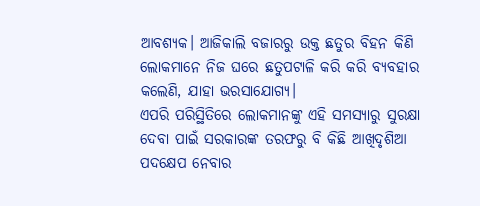ଆବଶ୍ୟକ। ଆଜିକାଲି ବଜାରରୁ ଉକ୍ତ ଛତୁର ବିହନ କିଣି ଲୋକମାନେ ନିଜ ଘରେ ଛତୁପଟାଳି କରି କରି ବ୍ୟବହାର କଲେଣି, ଯାହା ଭରସାଯୋଗ୍ୟ।
ଏପରି ପରିସ୍ଥିତିରେ ଲୋକମାନଙ୍କୁ ଏହି ସମସ୍ୟାରୁ ସୁରକ୍ଷା ଦେବା ପାଇଁ ସରକାରଙ୍କ ତରଫରୁ ବି କିଛି ଆଖିଦୃଶିଆ ପଦକ୍ଷେପ ନେବାର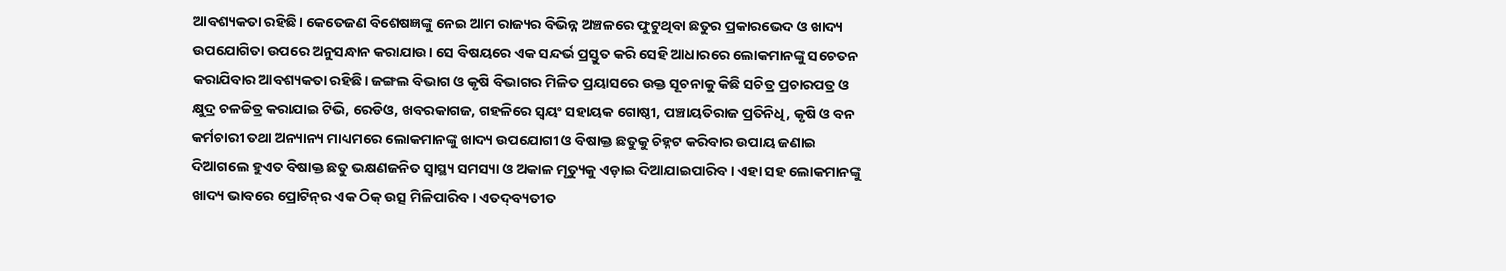ଆବଶ୍ୟକତା ରହିଛି। କେତେଜଣ ବିଶେଷଜ୍ଞଙ୍କୁ ନେଇ ଆମ ରାଜ୍ୟର ବିଭିନ୍ନ ଅଞ୍ଚଳରେ ଫୁଟୁଥିବା ଛତୁର ପ୍ରକାରଭେଦ ଓ ଖାଦ୍ୟ ଉପଯୋଗିତା ଉପରେ ଅନୁସନ୍ଧାନ କରାଯାଉ। ସେ ବିଷୟରେ ଏକ ସନ୍ଦର୍ଭ ପ୍ରସ୍ତୁତ କରି ସେହି ଆଧାରରେ ଲୋକମାନଙ୍କୁ ସଚେତନ କରାଯିବାର ଆବଶ୍ୟକତା ରହିଛି। ଜଙ୍ଗଲ ବିଭାଗ ଓ କୃଷି ବିଭାଗର ମିଳିତ ପ୍ରୟାସରେ ଉକ୍ତ ସୂଚନାକୁ କିଛି ସଚିତ୍ର ପ୍ରଚାରପତ୍ର ଓ କ୍ଷୁଦ୍ର ଚଳଚ୍ଚିତ୍ର କରାଯାଇ ଟିଭି, ରେଡିଓ, ଖବରକାଗଜ, ଗହଳିରେ ସ୍ବୟଂ ସହାୟକ ଗୋଷ୍ଠୀ, ପଞ୍ଚାୟତିରାଜ ପ୍ରତିନିଧି, କୃଷି ଓ ବନ କର୍ମଚାରୀ ତଥା ଅନ୍ୟାନ୍ୟ ମାଧ୍ୟମରେ ଲୋକମାନଙ୍କୁ ଖାଦ୍ୟ ଉପଯୋଗୀ ଓ ବିଷାକ୍ତ ଛତୁକୁ ଚିହ୍ନଟ କରିବାର ଉପାୟ ଜଣାଇ ଦିଆଗଲେ ହୁଏତ ବିଷାକ୍ତ ଛତୁ ଭକ୍ଷଣଜନିତ ସ୍ବାସ୍ଥ୍ୟ ସମସ୍ୟା ଓ ଅକାଳ ମୃତ୍ୟୁକୁ ଏଡ଼ାଇ ଦିଆଯାଇପାରିବ। ଏହା ସହ ଲୋକମାନଙ୍କୁ ଖାଦ୍ୟ ଭାବରେ ପ୍ରୋଟିନ୍‌ର ଏକ ଠିକ୍‌ ଉତ୍ସ ମିଳିପାରିବ। ଏତଦ୍‌ବ୍ୟତୀତ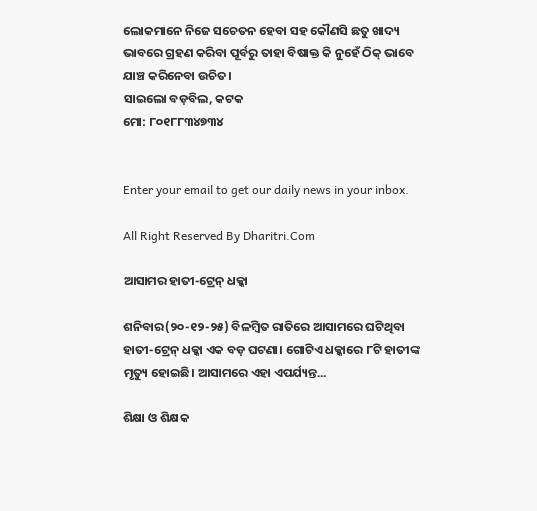ଲୋକମାନେ ନିଜେ ସଚେତନ ହେବା ସହ କୌଣସି ଛତୁ ଖାଦ୍ୟ ଭାବରେ ଗ୍ରହଣ କରିବା ପୂର୍ବରୁ ତାହା ବିଷାକ୍ତ କି ନୁହେଁ ଠିକ୍‌ ଭାବେ ଯାଞ୍ଚ କରିନେବା ଉଚିତ।
ସାଇଲୋ ବଡ଼ବିଲ, କଟକ
ମୋ: ୮୦୧୮୮୩୪୭୩୪


Enter your email to get our daily news in your inbox.

All Right Reserved By Dharitri.Com

ଆସାମର ହାତୀ-ଟ୍ରେନ୍‌ ଧକ୍କା

ଶନିବାର(୨୦-୧୨-୨୫) ବିଳମ୍ବିତ ରାତିରେ ଆସାମରେ ଘଟିଥିବା ହାତୀ-ଟ୍ରେନ୍‌ ଧକ୍କା ଏକ ବଡ଼ ଘଟଣା। ଗୋଟିଏ ଧକ୍କାରେ ୮ଟି ହାତୀଙ୍କ ମୃତ୍ୟୁ ହୋଇଛି। ଆସାମରେ ଏହା ଏପର୍ଯ୍ୟନ୍ତ...

ଶିକ୍ଷା ଓ ଶିକ୍ଷକ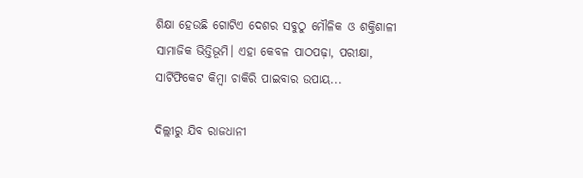ଶିକ୍ଷା ହେଉଛି ଗୋଟିଏ ଦେଶର ସବୁଠୁ ମୌଳିକ ଓ ଶକ୍ତିଶାଳୀ ସାମାଜିକ ଭିତ୍ତିଭୂମି। ଏହା କେବଳ ପାଠପଢ଼ା, ପରୀକ୍ଷା, ସାର୍ଟିଫିକେଟ କିମ୍ବା ଚାକିରି ପାଇବାର ଉପାୟ...

ଦିଲ୍ଲୀରୁ ଯିବ ରାଜଧାନୀ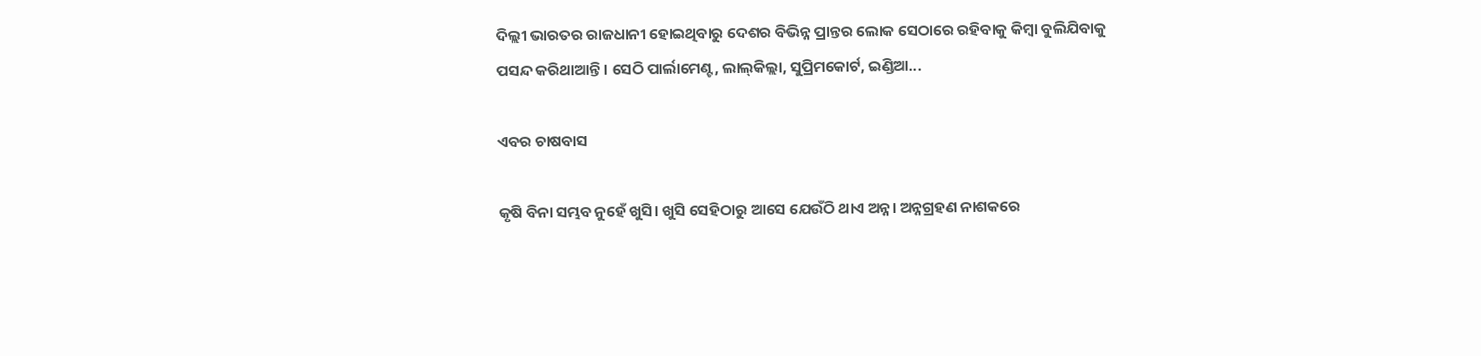ଦିଲ୍ଲୀ ଭାରତର ରାଜଧାନୀ ହୋଇଥିବାରୁ ଦେଶର ବିଭିନ୍ନ ପ୍ରାନ୍ତର ଲୋକ ସେଠାରେ ରହିବାକୁ କିମ୍ବା ବୁଲିଯିବାକୁ ପସନ୍ଦ କରିଥାଆନ୍ତି। ସେଠି ପାର୍ଲାମେଣ୍ଟ, ଲାଲ୍‌କିଲ୍ଲା, ସୁପ୍ରିମକୋର୍ଟ, ଇଣ୍ଡିଆ...

ଏବର ଚାଷବାସ

କୃଷି ବିନା ସମ୍ଭବ ନୁହେଁ ଖୁସି। ଖୁସି ସେହିଠାରୁ ଆସେ ଯେଉଁଠି ଥାଏ ଅନ୍ନ। ଅନ୍ନଗ୍ରହଣ ନାଶକରେ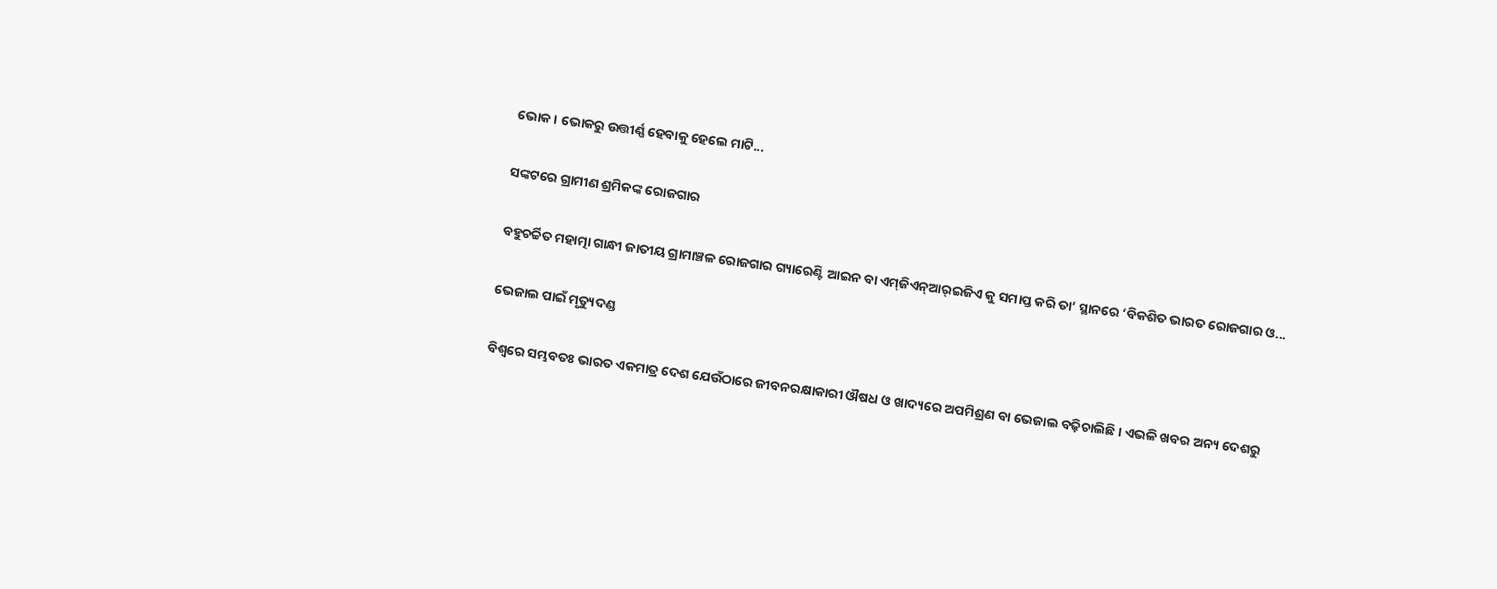ଭୋକ। ଭୋକରୁ ଉତ୍ତୀର୍ଣ୍ଣ ହେବାକୁ ହେଲେ ମାଟି...

ସଙ୍କଟରେ ଗ୍ରାମୀଣ ଶ୍ରମିକଙ୍କ ରୋଜଗାର

ବହୁଚର୍ଚ୍ଚିତ ମହାତ୍ମା ଗାନ୍ଧୀ ଜାତୀୟ ଗ୍ରାମାଞ୍ଚଳ ରୋଜଗାର ଗ୍ୟାରେଣ୍ଟି ଆଇନ ବା ଏମ୍‌ଜିଏନ୍‌ଆର୍‌ଇଜିଏ କୁ ସମାପ୍ତ କରି ତା’ ସ୍ଥାନରେ ‘ବିକଶିତ ଭାରତ ରୋଜଗାର ଓ...

ଭେଜାଲ ପାଇଁ ମୃତ୍ୟୁଦଣ୍ଡ

ବିଶ୍ୱରେ ସମ୍ଭବତଃ ଭାରତ ଏକମାତ୍ର ଦେଶ ଯେଉଁଠାରେ ଜୀବନରକ୍ଷାକାରୀ ଔଷଧ ଓ ଖାଦ୍ୟରେ ଅପମିଶ୍ରଣ ବା ଭେଜାଲ ବଢ଼ିଚାଲିଛି। ଏଭଳି ଖବର ଅନ୍ୟ ଦେଶରୁ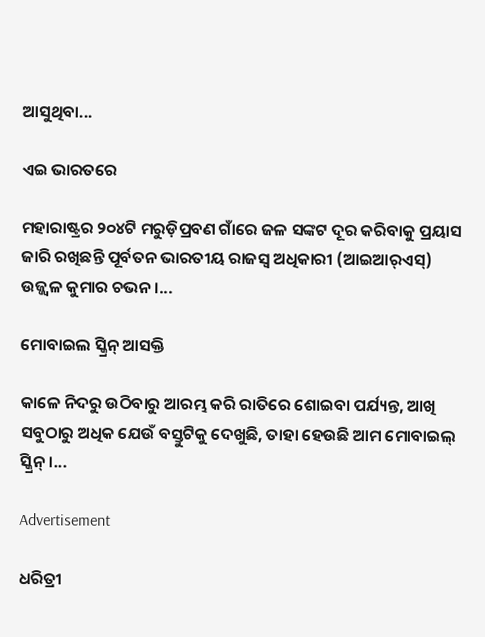ଆସୁଥିବା...

ଏଇ ଭାରତରେ

ମହାରାଷ୍ଟ୍ରର ୨୦୪ଟି ମରୁଡ଼ିପ୍ରବଣ ଗାଁରେ ଜଳ ସଙ୍କଟ ଦୂର କରିବାକୁ ପ୍ରୟାସ ଜାରି ରଖିଛନ୍ତି ପୂର୍ବତନ ଭାରତୀୟ ରାଜସ୍ବ ଅଧିକାରୀ (ଆଇଆର୍‌ଏସ୍‌) ଉଜ୍ଜ୍ୱଳ କୁମାର ଚଭନ।...

ମୋବାଇଲ ସ୍କ୍ରିନ୍‌ ଆସକ୍ତି

କାଳେ ନିଦରୁ ଉଠିବାରୁ ଆରମ୍ଭ କରି ରାତିରେ ଶୋଇବା ପର୍ଯ୍ୟନ୍ତ, ଆଖି ସବୁଠାରୁ ଅଧିକ ଯେଉଁ ବସ୍ତୁଟିକୁ ଦେଖୁଛି, ତାହା ହେଉଛି ଆମ ମୋବାଇଲ୍‌ ସ୍କ୍ରିନ୍‌।...

Advertisement

ଧରିତ୍ରୀ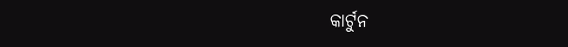କାର୍ଟୁନ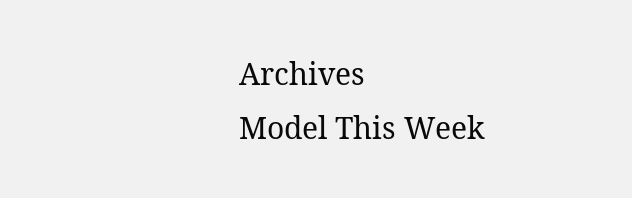Archives
Model This Week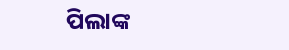ପିଲାଙ୍କ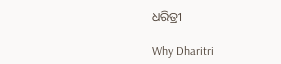ଧରିତ୍ରୀ

Why Dharitri